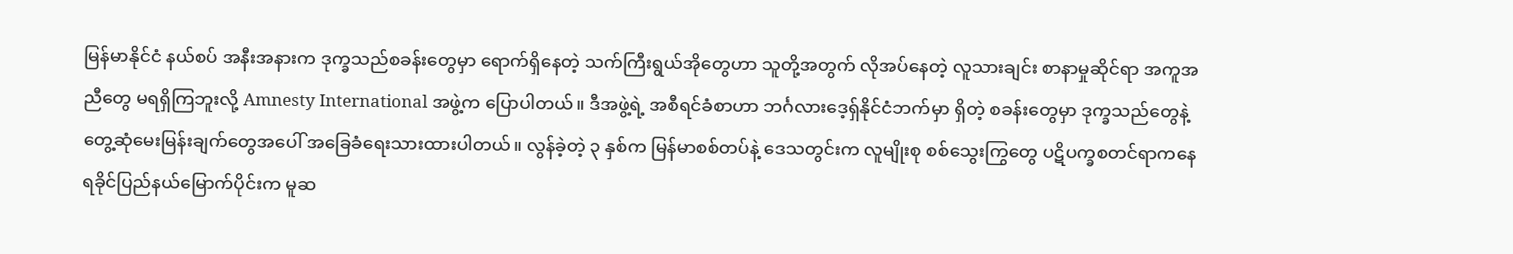မြန်မာနိုင်ငံ နယ်စပ် အနီးအနားက ဒုက္ခသည်စခန်းတွေမှာ ရောက်ရှိနေတဲ့ သက်ကြီးရွယ်အိုတွေဟာ သူတို့အတွက် လိုအပ်နေတဲ့ လူသားချင်း စာနာမှုဆိုင်ရာ အကူအညီတွေ မရရှိကြဘူးလို့ Amnesty International အဖွဲ့က ပြောပါတယ်။ ဒီအဖွဲ့ရဲ့ အစီရင်ခံစာဟာ ဘင်္ဂလားဒေ့ရှ်နိုင်ငံဘက်မှာ ရှိတဲ့ စခန်းတွေမှာ ဒုက္ခသည်တွေနဲ့ တွေ့ဆုံမေးမြန်းချက်တွေအပေါ် အခြေခံရေးသားထားပါတယ်။ လွန်ခဲ့တဲ့ ၃ နှစ်က မြန်မာစစ်တပ်နဲ့ ဒေသတွင်းက လူမျိုးစု စစ်သွေးကြွတွေ ပဋိပက္ခစတင်ရာကနေ ရခိုင်ပြည်နယ်မြောက်ပိုင်းက မူဆ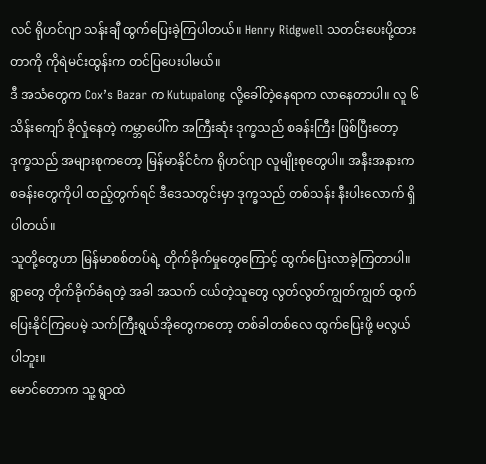လင် ရိုဟင်ဂျာ သန်းချီ ထွက်ပြေးခဲ့ကြပါတယ်။ Henry Ridgwell သတင်းပေးပို့ထားတာကို ကိုရဲမင်းထွန်းက တင်ပြပေးပါမယ်။
ဒီ အသံတွေက Cox’s Bazar က Kutupalong လို့ခေါ်တဲ့နေရာက လာနေတာပါ။ လူ ၆ သိန်းကျော် ခိုလှုံနေတဲ့ ကမ္ဘာပေါ်က အကြီးဆုံး ဒုက္ခသည် စခန်းကြီး ဖြစ်ပြီးတော့ ဒုက္ခသည် အများစုကတော့ မြန်မာနိုင်ငံက ရိုဟင်ဂျာ လူမျိုးစုတွေပါ။ အနီးအနားက စခန်းတွေကိုပါ ထည့်တွက်ရင် ဒီဒေသတွင်းမှာ ဒုက္ခသည် တစ်သန်း နီးပါးလောက် ရှိပါတယ်။
သူတို့တွေဟာ မြန်မာစစ်တပ်ရဲ့ တိုက်ခိုက်မှုတွေကြောင့် ထွက်ပြေးလာခဲ့ကြတာပါ။ ရွာတွေ တိုက်ခိုက်ခံရတဲ့ အခါ အသက် ငယ်တဲ့သူတွေ လွတ်လွတ်ကျွတ်ကျွတ် ထွက်ပြေးနိုင်ကြပေမဲ့ သက်ကြီးရွယ်အိုတွေကတော့ တစ်ခါတစ်လေ ထွက်ပြေးဖို့ မလွယ်ပါဘူး။
မောင်တောက သူ့ ရွာထဲ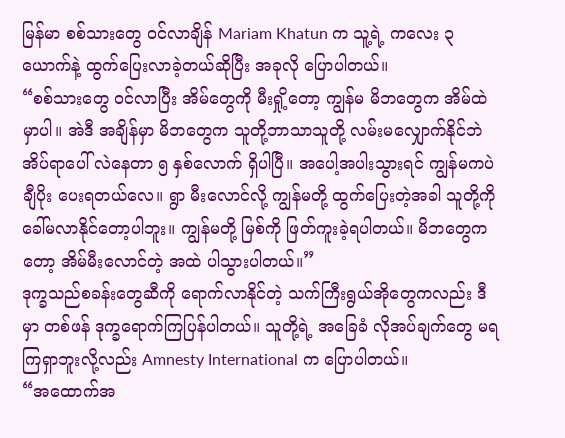မြန်မာ စစ်သားတွေ ဝင်လာချိန် Mariam Khatun က သူ့ရဲ့ ကလေး ၃ ယောက်နဲ့ ထွက်ပြေးလာခဲ့တယ်ဆိုပြီး အခုလို ပြောပါတယ်။
“စစ်သားတွေ ဝင်လာပြီး အိမ်တွေကို မီးရှို့တော့ ကျွန်မ မိဘတွေက အိမ်ထဲမှာပါ။ အဲဒီ အချိန်မှာ မိဘတွေက သူတို့ဘာသာသူတို့ လမ်းမလျှောက်နိုင်ဘဲ အိပ်ရာပေါ် လဲနေတာ ၅ နှစ်လောက် ရှိပါပြီ။ အပေါ့အပါးသွားရင် ကျွန်မကပဲ ချီပိုး ပေးရတယ်လေ။ ရွာ မီးလောင်လို့ ကျွန်မတို့ ထွက်ပြေးတဲ့အခါ သူတို့ကို ခေါ်မလာနိုင်တော့ပါဘူး။ ကျွန်မတို့ မြစ်ကို ဖြတ်ကူးခဲ့ရပါတယ်။ မိဘတွေကတော့ အိမ်မီးလောင်တဲ့ အထဲ ပါသွားပါတယ်။”
ဒုက္ခသည်စခန်းတွေဆီကို ရောက်လာနိုင်တဲ့ သက်ကြီးရွယ်အိုတွေကလည်း ဒီမှာ တစ်ဖန် ဒုက္ခရောက်ကြပြန်ပါတယ်။ သူတို့ရဲ့ အခြေခံ လိုအပ်ချက်တွေ မရကြရှာဘူးလို့လည်း Amnesty International က ပြောပါတယ်။
“အထောက်အ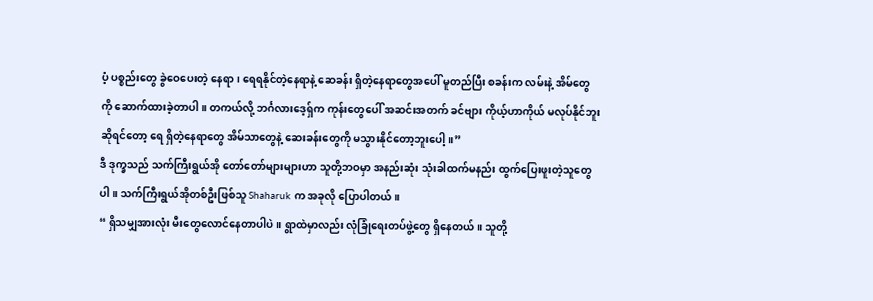ပံ့ ပစ္စည်းတွေ ခွဲဝေပေးတဲ့ နေရာ၊ ရေရနိုင်တဲ့နေရာနဲ့ ဆေခန်း ရှိတဲ့နေရာတွေအပေါ် မူတည်ပြီး စခန်းက လမ်းနဲ့ အိမ်တွေကို ဆောက်ထားခဲ့တာပါ။ တကယ်လို့ ဘင်္ဂလားဒေ့ရှ်က ကုန်းတွေပေါ် အဆင်းအတက် ခင်ဗျား ကိုယ့်ဟာကိုယ် မလုပ်နိုင်ဘူးဆိုရင်တော့ ရေ ရှိတဲ့နေရာတွေ အိမ်သာတွေနဲ့ ဆေးခန်းတွေကို မသွားနိုင်တော့ဘူးပေါ့။”
ဒီ ဒုက္ခသည် သက်ကြီးရွယ်အို တော်တော်များများဟာ သူတို့ဘဝမှာ အနည်းဆုံး သုံးခါထက်မနည်း ထွက်ပြေးဖူးတဲ့သူတွေပါ။ သက်ကြီးရွယ်အိုတစ်ဦးဖြစ်သူ Shaharuk က အခုလို ပြောပါတယ်။
“ ရှိသမျှအားလုံး မီးတွေလောင်နေတာပါပဲ။ ရွာထဲမှာလည်း လုံခြုံရေးတပ်ဖွဲ့တွေ ရှိနေတယ်။ သူတို့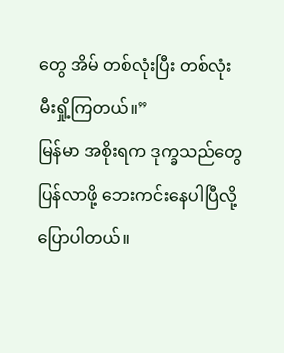တွေ အိမ် တစ်လုံးပြီး တစ်လုံး မီးရှို့ကြတယ်။”
မြန်မာ အစိုးရက ဒုက္ခသည်တွေ ပြန်လာဖို့ ဘေးကင်းနေပါပြီလို့ ပြောပါတယ်။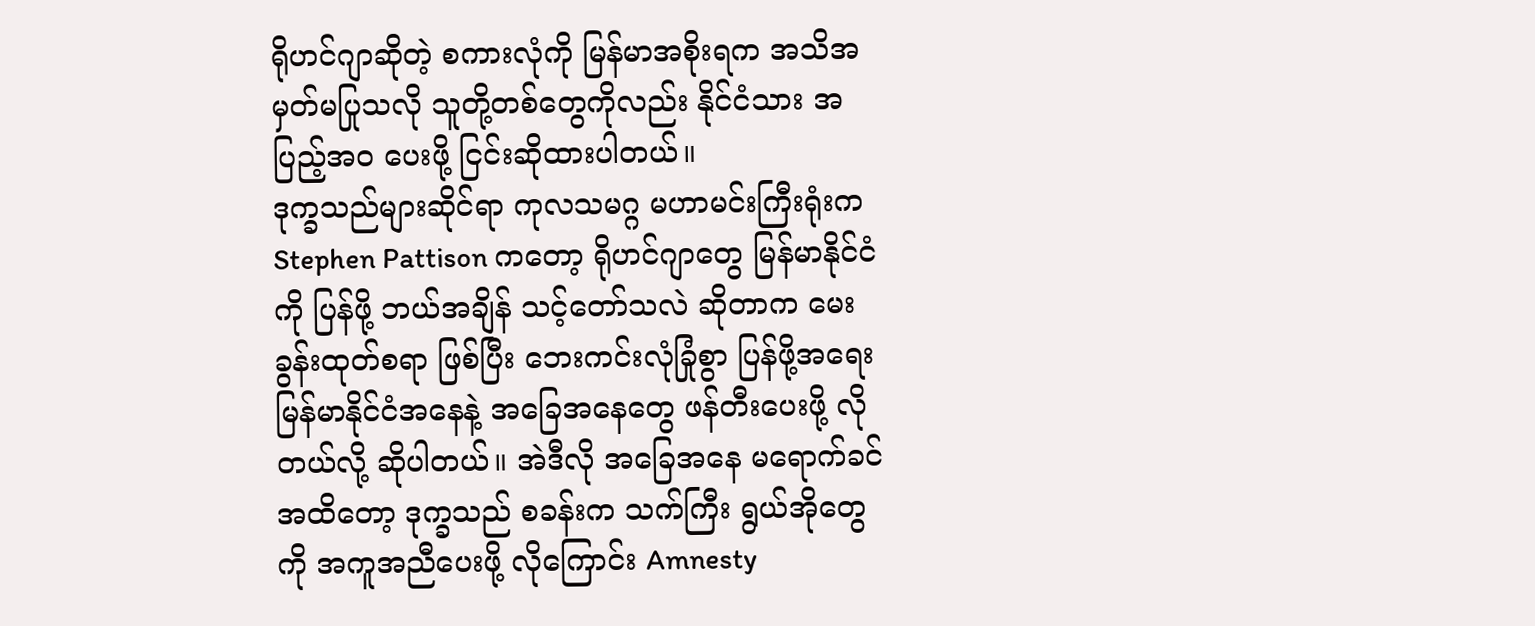ရိုဟင်ဂျာဆိုတဲ့ စကားလုံကို မြန်မာအစိုးရက အသိအမှတ်မပြုသလို သူတို့တစ်တွေကိုလည်း နိုင်ငံသား အပြည့်အ၀ ပေးဖို့ ငြင်းဆိုထားပါတယ်။
ဒုက္ခသည်များဆိုင်ရာ ကုလသမဂ္ဂ မဟာမင်းကြီးရုံးက Stephen Pattison ကတော့ ရိုဟင်ဂျာတွေ မြန်မာနိုင်ငံကို ပြန်ဖို့ ဘယ်အချိန် သင့်တော်သလဲ ဆိုတာက မေးခွန်းထုတ်စရာ ဖြစ်ပြီး ဘေးကင်းလုံခြုံစွာ ပြန်ဖို့အရေး မြန်မာနိုင်ငံအနေနဲ့ အခြေအနေတွေ ဖန်တီးပေးဖို့ လိုတယ်လို့ ဆိုပါတယ်။ အဲဒီလို အခြေအနေ မရောက်ခင်အထိတော့ ဒုက္ခသည် စခန်းက သက်ကြီး ရွယ်အိုတွေကို အကူအညီပေးဖို့ လိုကြောင်း Amnesty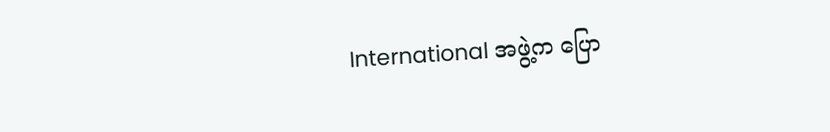International အဖွဲ့က ပြော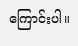ကြောင်းပါ။